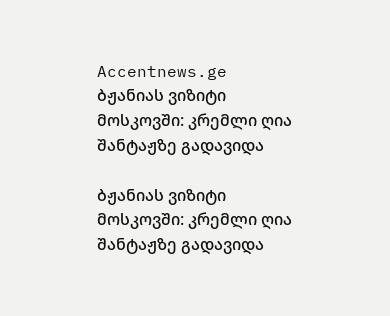Accentnews.ge
ბჟანიას ვიზიტი მოსკოვში: კრემლი ღია შანტაჟზე გადავიდა

ბჟანიას ვიზიტი მოსკოვში: კრემლი ღია შანტაჟზე გადავიდა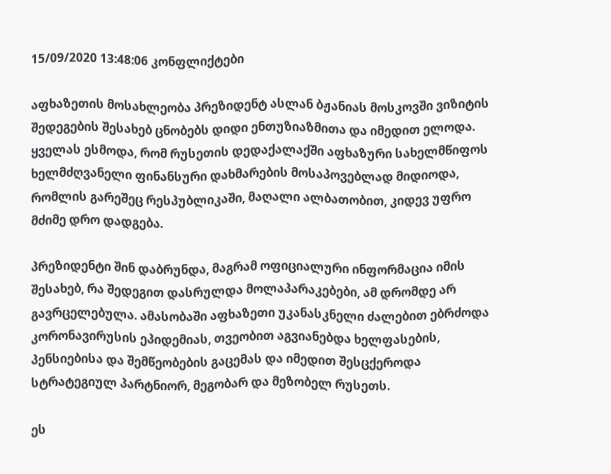15/09/2020 13:48:06 კონფლიქტები

აფხაზეთის მოსახლეობა პრეზიდენტ ასლან ბჟანიას მოსკოვში ვიზიტის შედეგების შესახებ ცნობებს დიდი ენთუზიაზმითა და იმედით ელოდა. ყველას ესმოდა, რომ რუსეთის დედაქალაქში აფხაზური სახელმწიფოს ხელმძღვანელი ფინანსური დახმარების მოსაპოვებლად მიდიოდა, რომლის გარეშეც რესპუბლიკაში, მაღალი ალბათობით, კიდევ უფრო მძიმე დრო დადგება.

პრეზიდენტი შინ დაბრუნდა, მაგრამ ოფიციალური ინფორმაცია იმის შესახებ, რა შედეგით დასრულდა მოლაპარაკებები, ამ დრომდე არ გავრცელებულა. ამასობაში აფხაზეთი უკანასკნელი ძალებით ებრძოდა კორონავირუსის ეპიდემიას, თვეობით აგვიანებდა ხელფასების, პენსიებისა და შემწეობების გაცემას და იმედით შესცქეროდა სტრატეგიულ პარტნიორ, მეგობარ და მეზობელ რუსეთს.

ეს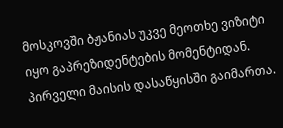მოსკოვში ბჟანიას უკვე მეოთხე ვიზიტი იყო გაპრეზიდენტების მომენტიდან. პირველი მაისის დასაწყისში გაიმართა.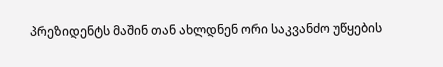პრეზიდენტს მაშინ თან ახლდნენ ორი საკვანძო უწყების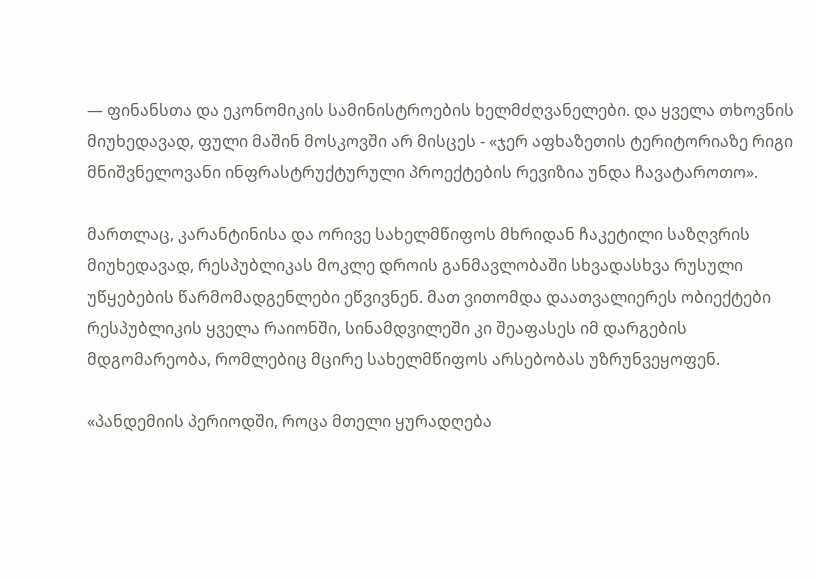— ფინანსთა და ეკონომიკის სამინისტროების ხელმძღვანელები. და ყველა თხოვნის მიუხედავად, ფული მაშინ მოსკოვში არ მისცეს - «ჯერ აფხაზეთის ტერიტორიაზე რიგი მნიშვნელოვანი ინფრასტრუქტურული პროექტების რევიზია უნდა ჩავატაროთო».

მართლაც, კარანტინისა და ორივე სახელმწიფოს მხრიდან ჩაკეტილი საზღვრის მიუხედავად, რესპუბლიკას მოკლე დროის განმავლობაში სხვადასხვა რუსული უწყებების წარმომადგენლები ეწვივნენ. მათ ვითომდა დაათვალიერეს ობიექტები რესპუბლიკის ყველა რაიონში, სინამდვილეში კი შეაფასეს იმ დარგების მდგომარეობა, რომლებიც მცირე სახელმწიფოს არსებობას უზრუნვეყოფენ.

«პანდემიის პერიოდში, როცა მთელი ყურადღება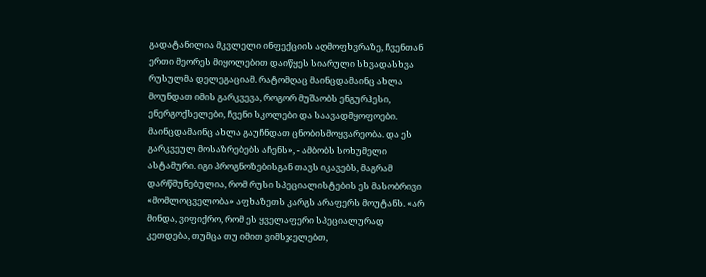გადატანილია მკვლელი ინფექციის აღმოფხვრაზე, ჩვენთან ერთი მეორეს მიყოლებით დაიწყეს სიარული სხვადასხვა რუსულმა დელეგაციამ. რატომღაც მაინცდამაინც ახლა მოუნდათ იმის გარკვევა, როგორ მუშაობს ენგურჰესი, ენერგოქსელები, ჩვენი სკოლები და საავადმყოფოები. მაინცდამაინც ახლა გაუჩნდათ ცნობისმოყვარეობა. და ეს გარკვეულ მოსაზრებებს აჩენს», - ამბობს სოხუმელი ასტამური. იგი პროგნოზებისგან თავს იკავებს, მაგრამ დარწმუნებულია, რომ რუსი სპეციალისტების ეს მასობრივი «მომლოცველობა» აფხაზეთს კარგს არაფერს მოუტანს. «არ მინდა, ვიფიქრო, რომ ეს ყველაფერი სპეციალურად კეთდება, თუმცა თუ იმით ვიმსჯელებთ,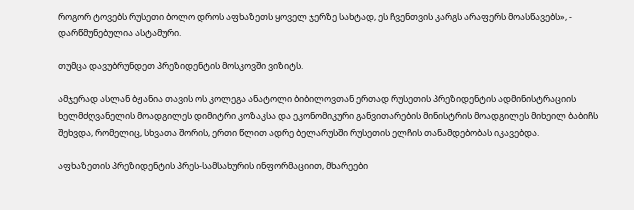როგორ ტოვებს რუსეთი ბოლო დროს აფხაზეთს ყოველ ჯერზე სახტად, ეს ჩვენთვის კარგს არაფერს მოასწავებს», - დარწმუნებულია ასტამური.

თუმცა დავუბრუნდეთ პრეზიდენტის მოსკოვში ვიზიტს.

ამჯერად ასლან ბჟანია თავის ოს კოლეგა ანატოლი ბიბილოვთან ერთად რუსეთის პრეზიდენტის ადმინისტრაციის ხელმძღვანელის მოადგილეს დიმიტრი კოზაკსა და ეკონომიკური განვითარების მინისტრის მოადგილეს მიხეილ ბაბიჩს შეხვდა, რომელიც, სხვათა შორის, ერთი წლით ადრე ბელარუსში რუსეთის ელჩის თანამდებობას იკავებდა.

აფხაზეთის პრეზიდენტის პრეს-სამსახურის ინფორმაციით, მხარეები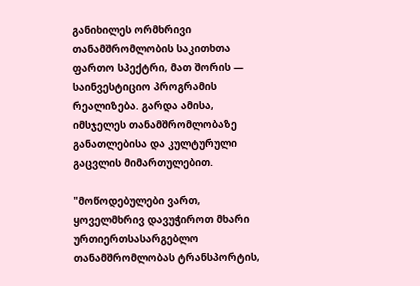განიხილეს ორმხრივი თანამშრომლობის საკითხთა ფართო სპექტრი, მათ შორის — საინვესტიციო პროგრამის რეალიზება. გარდა ამისა, იმსჯელეს თანამშრომლობაზე განათლებისა და კულტურული გაცვლის მიმართულებით.

"მოწოდებულები ვართ, ყოველმხრივ დავუჭიროთ მხარი ურთიერთსასარგებლო თანამშრომლობას ტრანსპორტის,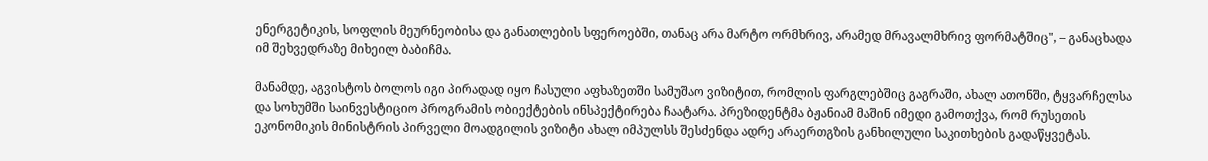ენერგეტიკის, სოფლის მეურნეობისა და განათლების სფეროებში, თანაც არა მარტო ორმხრივ, არამედ მრავალმხრივ ფორმატშიც", – განაცხადა იმ შეხვედრაზე მიხეილ ბაბიჩმა.

მანამდე, აგვისტოს ბოლოს იგი პირადად იყო ჩასული აფხაზეთში სამუშაო ვიზიტით, რომლის ფარგლებშიც გაგრაში, ახალ ათონში, ტყვარჩელსა და სოხუმში საინვესტიციო პროგრამის ობიექტების ინსპექტირება ჩაატარა. პრეზიდენტმა ბჟანიამ მაშინ იმედი გამოთქვა, რომ რუსეთის ეკონომიკის მინისტრის პირველი მოადგილის ვიზიტი ახალ იმპულსს შესძენდა ადრე არაერთგზის განხილული საკითხების გადაწყვეტას.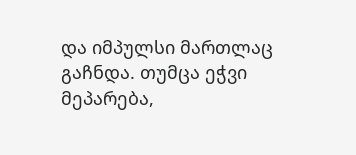და იმპულსი მართლაც გაჩნდა. თუმცა ეჭვი მეპარება,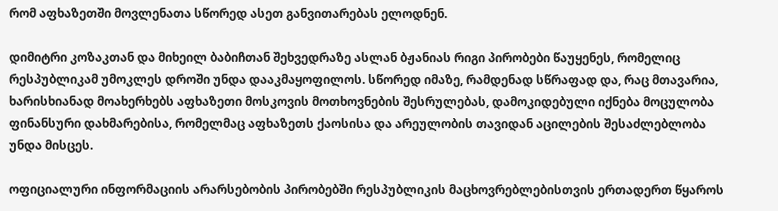რომ აფხაზეთში მოვლენათა სწორედ ასეთ განვითარებას ელოდნენ.

დიმიტრი კოზაკთან და მიხეილ ბაბიჩთან შეხვედრაზე ასლან ბჟანიას რიგი პირობები წაუყენეს, რომელიც რესპუბლიკამ უმოკლეს დროში უნდა დააკმაყოფილოს. სწორედ იმაზე, რამდენად სწრაფად და, რაც მთავარია, ხარისხიანად მოახერხებს აფხაზეთი მოსკოვის მოთხოვნების შესრულებას, დამოკიდებული იქნება მოცულობა ფინანსური დახმარებისა, რომელმაც აფხაზეთს ქაოსისა და არეულობის თავიდან აცილების შესაძლებლობა უნდა მისცეს.

ოფიციალური ინფორმაციის არარსებობის პირობებში რესპუბლიკის მაცხოვრებლებისთვის ერთადერთ წყაროს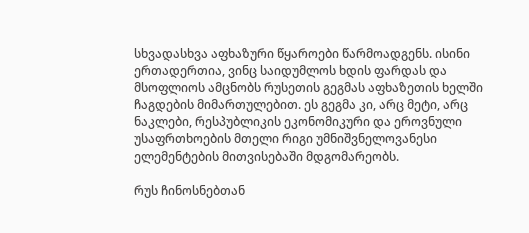სხვადასხვა აფხაზური წყაროები წარმოადგენს. ისინი ერთადერთია, ვინც საიდუმლოს ხდის ფარდას და მსოფლიოს ამცნობს რუსეთის გეგმას აფხაზეთის ხელში ჩაგდების მიმართულებით. ეს გეგმა კი, არც მეტი, არც ნაკლები, რესპუბლიკის ეკონომიკური და ეროვნული უსაფრთხოების მთელი რიგი უმნიშვნელოვანესი ელემენტების მითვისებაში მდგომარეობს.

რუს ჩინოსნებთან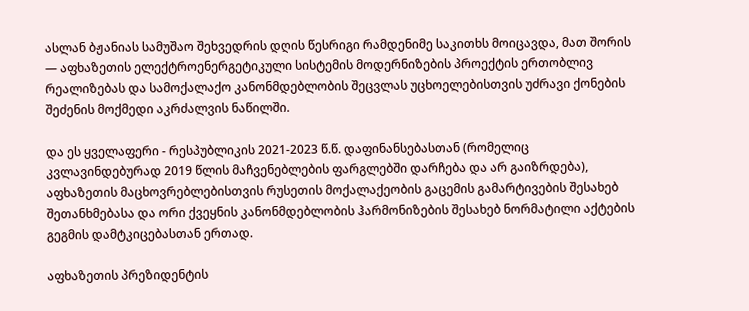ასლან ბჟანიას სამუშაო შეხვედრის დღის წესრიგი რამდენიმე საკითხს მოიცავდა, მათ შორის — აფხაზეთის ელექტროენერგეტიკული სისტემის მოდერნიზების პროექტის ერთობლივ რეალიზებას და სამოქალაქო კანონმდებლობის შეცვლას უცხოელებისთვის უძრავი ქონების შეძენის მოქმედი აკრძალვის ნაწილში.

და ეს ყველაფერი - რესპუბლიკის 2021-2023 წ.წ. დაფინანსებასთან (რომელიც კვლავინდებურად 2019 წლის მაჩვენებლების ფარგლებში დარჩება და არ გაიზრდება), აფხაზეთის მაცხოვრებლებისთვის რუსეთის მოქალაქეობის გაცემის გამარტივების შესახებ შეთანხმებასა და ორი ქვეყნის კანონმდებლობის ჰარმონიზების შესახებ ნორმატილი აქტების გეგმის დამტკიცებასთან ერთად.

აფხაზეთის პრეზიდენტის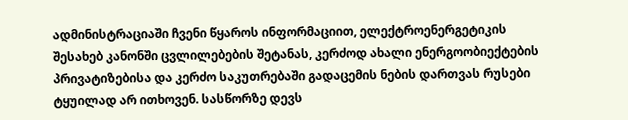ადმინისტრაციაში ჩვენი წყაროს ინფორმაციით, ელექტროენერგეტიკის შესახებ კანონში ცვლილებების შეტანას, კერძოდ ახალი ენერგოობიექტების პრივატიზებისა და კერძო საკუთრებაში გადაცემის ნების დართვას რუსები ტყუილად არ ითხოვენ. სასწორზე დევს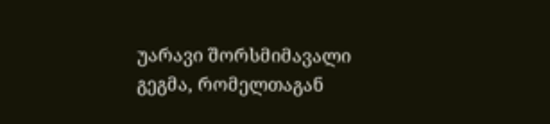უარავი შორსმიმავალი გეგმა, რომელთაგან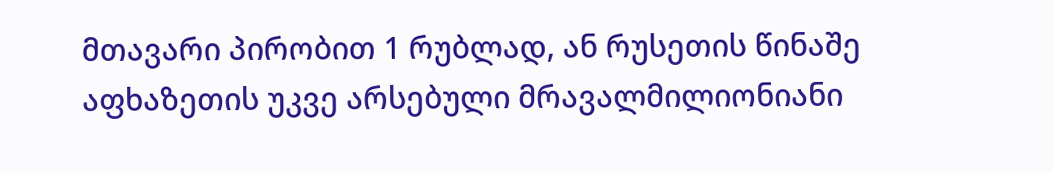მთავარი პირობით 1 რუბლად, ან რუსეთის წინაშე აფხაზეთის უკვე არსებული მრავალმილიონიანი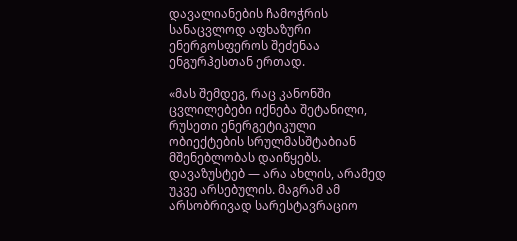დავალიანების ჩამოჭრის სანაცვლოდ აფხაზური ენერგოსფეროს შეძენაა ენგურჰესთან ერთად.

«მას შემდეგ, რაც კანონში ცვლილებები იქნება შეტანილი, რუსეთი ენერგეტიკული ობიექტების სრულმასშტაბიან მშენებლობას დაიწყებს. დავაზუსტებ — არა ახლის, არამედ უკვე არსებულის. მაგრამ ამ არსობრივად სარესტავრაციო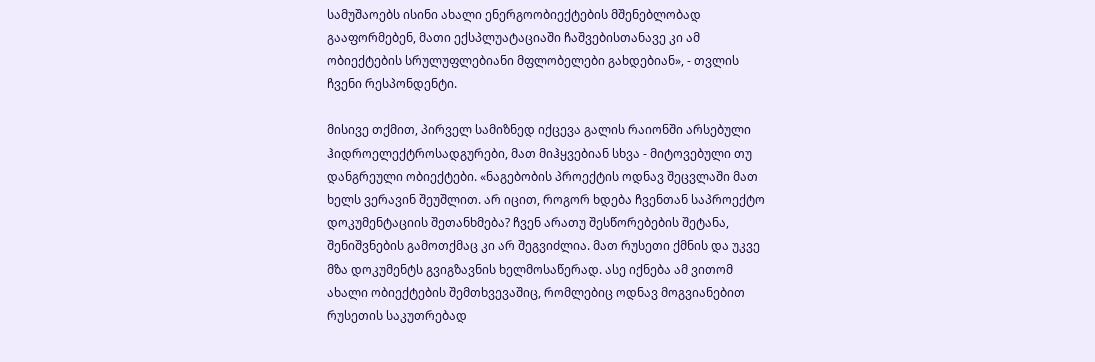სამუშაოებს ისინი ახალი ენერგოობიექტების მშენებლობად გააფორმებენ, მათი ექსპლუატაციაში ჩაშვებისთანავე კი ამ ობიექტების სრულუფლებიანი მფლობელები გახდებიან», - თვლის ჩვენი რესპონდენტი.

მისივე თქმით, პირველ სამიზნედ იქცევა გალის რაიონში არსებული ჰიდროელექტროსადგურები, მათ მიჰყვებიან სხვა - მიტოვებული თუ დანგრეული ობიექტები. «ნაგებობის პროექტის ოდნავ შეცვლაში მათ ხელს ვერავინ შეუშლით. არ იცით, როგორ ხდება ჩვენთან საპროექტო დოკუმენტაციის შეთანხმება? ჩვენ არათუ შესწორებების შეტანა, შენიშვნების გამოთქმაც კი არ შეგვიძლია. მათ რუსეთი ქმნის და უკვე მზა დოკუმენტს გვიგზავნის ხელმოსაწერად. ასე იქნება ამ ვითომ ახალი ობიექტების შემთხვევაშიც, რომლებიც ოდნავ მოგვიანებით რუსეთის საკუთრებად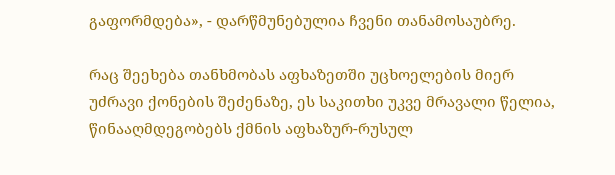გაფორმდება», - დარწმუნებულია ჩვენი თანამოსაუბრე.

რაც შეეხება თანხმობას აფხაზეთში უცხოელების მიერ უძრავი ქონების შეძენაზე, ეს საკითხი უკვე მრავალი წელია, წინააღმდეგობებს ქმნის აფხაზურ-რუსულ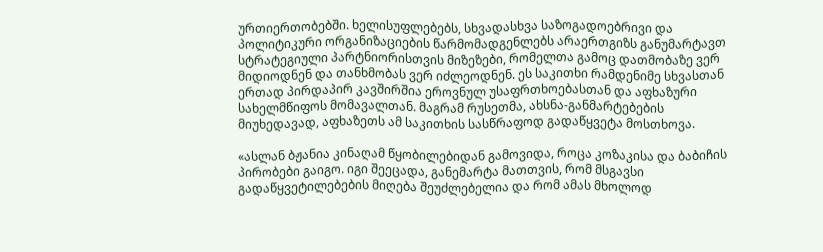ურთიერთობებში. ხელისუფლებებს, სხვადასხვა საზოგადოებრივი და პოლიტიკური ორგანიზაციების წარმომადგენლებს არაერთგიზს განუმარტავთ სტრატეგიული პარტნიორისთვის მიზეზები, რომელთა გამოც დათმობაზე ვერ მიდიოდნენ და თანხმობას ვერ იძლეოდნენ. ეს საკითხი რამდენიმე სხვასთან ერთად პირდაპირ კავშირშია ეროვნულ უსაფრთხოებასთან და აფხაზური სახელმწიფოს მომავალთან. მაგრამ რუსეთმა, ახსნა-განმარტებების მიუხედავად, აფხაზეთს ამ საკითხის სასწრაფოდ გადაწყვეტა მოსთხოვა.

«ასლან ბჟანია კინაღამ წყობილებიდან გამოვიდა, როცა კოზაკისა და ბაბიჩის პირობები გაიგო. იგი შეეცადა, განემარტა მათთვის, რომ მსგავსი გადაწყვეტილებების მიღება შეუძლებელია და რომ ამას მხოლოდ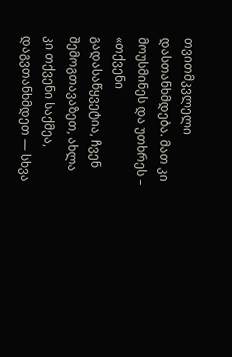თვითმკვლელი დასთანხმდება. მათ კი მოუსმინეს და უთხრეს – «თქვენი გადასაწყვეტია, ჩვენ შემოგთავაზეთ, ახლა კი თქვენი საქმეა, დაგვთანხმდეთ — სხვა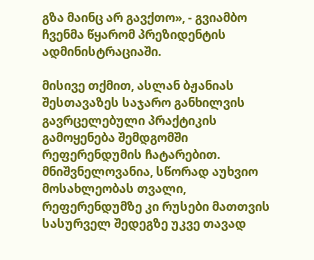გზა მაინც არ გავქთო», - გვიამბო ჩვენმა წყარომ პრეზიდენტის ადმინისტრაციაში.

მისივე თქმით, ასლან ბჟანიას შესთავაზეს საჯარო განხილვის გავრცელებული პრაქტიკის გამოყენება შემდგომში რეფერენდუმის ჩატარებით. მნიშვნელოვანია, სწორად აუხვიო მოსახლეობას თვალი, რეფერენდუმზე კი რუსები მათთვის სასურველ შედეგზე უკვე თავად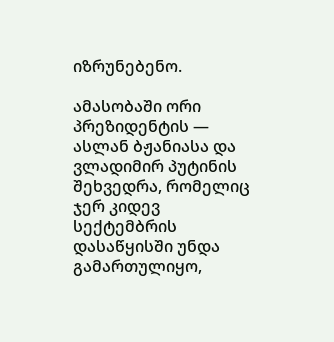იზრუნებენო.

ამასობაში ორი პრეზიდენტის — ასლან ბჟანიასა და ვლადიმირ პუტინის შეხვედრა, რომელიც ჯერ კიდევ სექტემბრის დასაწყისში უნდა გამართულიყო,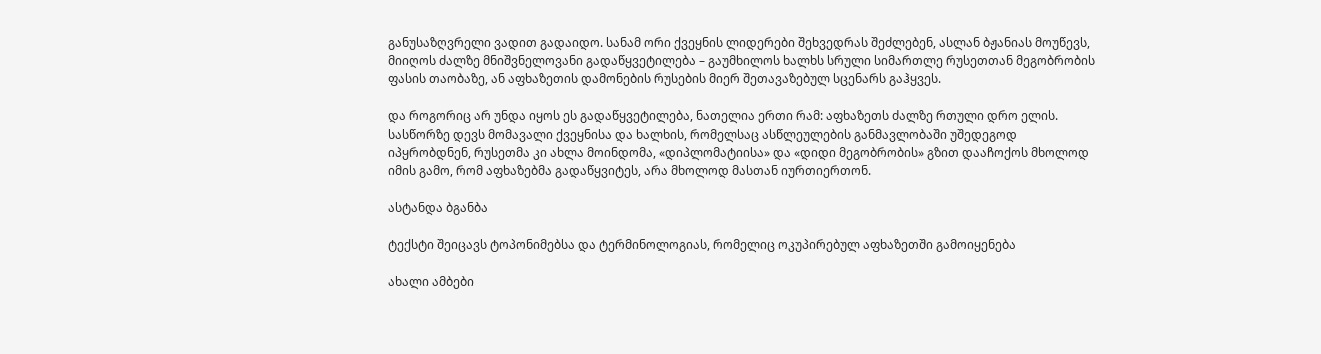განუსაზღვრელი ვადით გადაიდო. სანამ ორი ქვეყნის ლიდერები შეხვედრას შეძლებენ, ასლან ბჟანიას მოუწევს, მიიღოს ძალზე მნიშვნელოვანი გადაწყვეტილება – გაუმხილოს ხალხს სრული სიმართლე რუსეთთან მეგობრობის ფასის თაობაზე, ან აფხაზეთის დამონების რუსების მიერ შეთავაზებულ სცენარს გაჰყვეს.

და როგორიც არ უნდა იყოს ეს გადაწყვეტილება, ნათელია ერთი რამ: აფხაზეთს ძალზე რთული დრო ელის. სასწორზე დევს მომავალი ქვეყნისა და ხალხის, რომელსაც ასწლეულების განმავლობაში უშედეგოდ იპყრობდნენ, რუსეთმა კი ახლა მოინდომა, «დიპლომატიისა» და «დიდი მეგობრობის» გზით დააჩოქოს მხოლოდ იმის გამო, რომ აფხაზებმა გადაწყვიტეს, არა მხოლოდ მასთან იურთიერთონ.

ასტანდა ბგანბა

ტექსტი შეიცავს ტოპონიმებსა და ტერმინოლოგიას, რომელიც ოკუპირებულ აფხაზეთში გამოიყენება

ახალი ამბები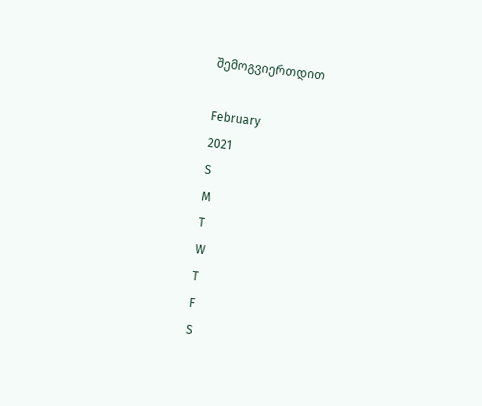შემოგვიერთდით

February
2021
S
M
T
W
T
F
S